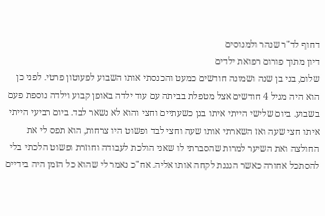דחוף לד"ר שנהר ולמנוסים
דיון מתוך פורום רפואת ילדים
שלום, בני בן שנה ושמונה חודשים כמעט והכנסתי אותו השבוע לפעוטון פרטי. לפני כן הוא היה מגיל 4 חודשים אצל מטפלת בביתה עם עוד ילדה באופן קבוע וילדה נוספת פעם בשבוע. ביום שלישי הייתי איתו בגן כשעתיים וחצי והוא לא נשאר לבד. ביום רביעי הייתי איתו חצי שעה ואז השארתי אותו שעה וחצי לבד ופשוט היו צרחות, הוא תפס לי את החולצה ואת השיער למרות שהסברתי לו שאני הולכת לעבודה וחוזרת ופשוט הלכתי בלי להסתכל אחורה כאשר הגננת לקחה אותו אליה. אח"כ נאמר לי שהוא כל הזמן היה בידיים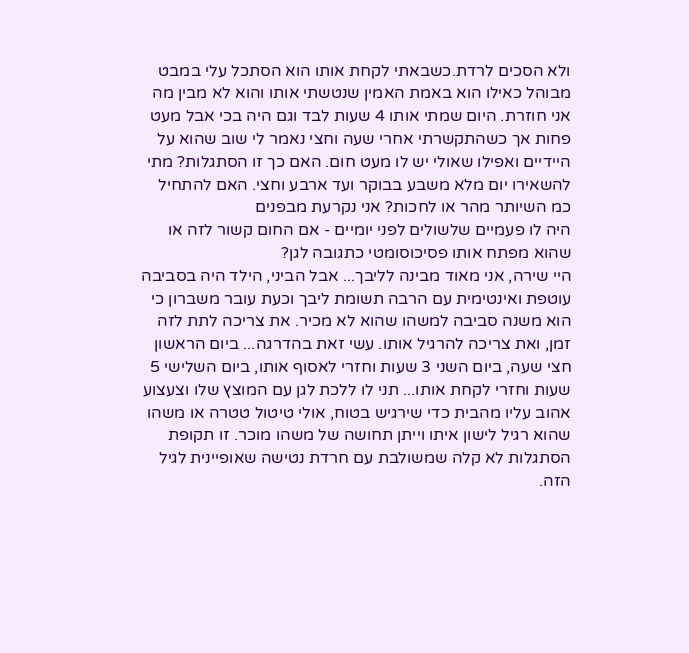ולא הסכים לרדת.כשבאתי לקחת אותו הוא הסתכל עלי במבט מבוהל כאילו הוא באמת האמין שנטשתי אותו והוא לא מבין מה אני חוזרת. היום שמתי אותו 4 שעות לבד וגם היה בכי אבל מעט פחות אך כשהתקשרתי אחרי שעה וחצי נאמר לי שוב שהוא על היידיים ואפילו שאולי יש לו מעט חום. האם כך זו הסתגלות? מתי להשאירו יום מלא משבע בבוקר ועד ארבע וחצי. האם להתחיל כמ השיותר מהר או לחכות? אני נקרעת מבפנים
היה לו פעמיים שלשולים לפני יומיים - אם החום קשור לזה או שהוא מפתח אותו פסיכוסומטי כתגובה לגן?
היי שירה, אני מאוד מבינה לליבך... אבל הביני, הילד היה בסביבה עוטפת ואינטימית עם הרבה תשומת ליבך וכעת עובר משברון כי הוא משנה סביבה למשהו שהוא לא מכיר. את צריכה לתת לזה זמן, ואת צריכה להרגיל אותו. עשי זאת בהדרגה... ביום הראשון חצי שעה, ביום השני 3 שעות וחזרי לאסוף אותו, ביום השלישי 5 שעות וחזרי לקחת אותו... תני לו ללכת לגן עם המוצץ שלו וצעצוע אהוב עליו מהבית כדי שירגיש בטוח, אולי טיטול טטרה או משהו שהוא רגיל לישון איתו וייתן תחושה של משהו מוכר. זו תקופת הסתגלות לא קלה שמשולבת עם חרדת נטישה שאופיינית לגיל הזה.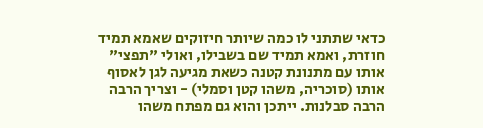כדאי שתתני לו כמה שיותר חיזוקים שאמא תמיד חוזרת, ואמא תמיד שם בשבילו, ואולי "תפצי" אותו עם מתנונת קטנה כשאת מגיעה לגן לאסוף אותו (סוכריה, משהו קטן וסמלי) - וצריך הרבה הרבה סבלנות. ייתכן והוא גם מפתח משהו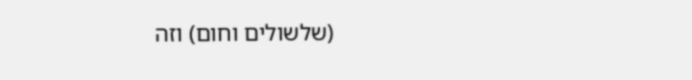(שלשולים וחום) וזה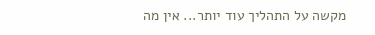מקשה על התהליך עוד יותר... אין מה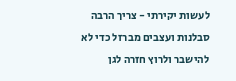לעשות יקירתי - צריך הרבה סבלנות ועצבים מברזל כדי לא להישבר ולרוץ חזרה לגן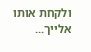ולקחת אותו אלייך...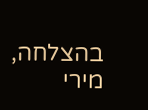בהצלחה, מירי